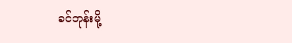ခင်ဘုန်းမို့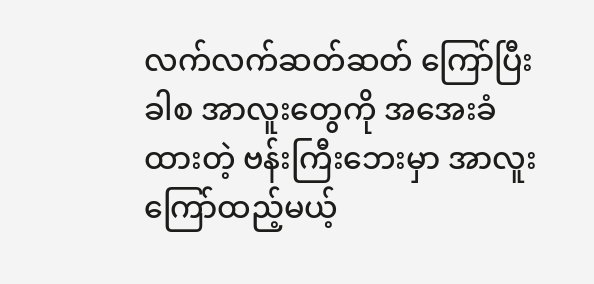လက်လက်ဆတ်ဆတ် ကြော်ပြီးခါစ အာလူးတွေကို အအေးခံထားတဲ့ ဗန်းကြီးဘေးမှာ အာလူးကြော်ထည့်မယ့်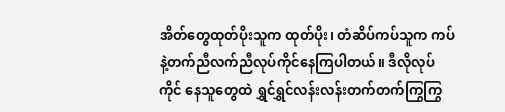အိတ်တွေထုတ်ပိုးသူက ထုတ်ပိုး၊ တံဆိပ်ကပ်သူက ကပ်နဲ့တက်ညီလက်ညီလုပ်ကိုင်နေကြပါတယ်။ ဒီလိုလုပ် ကိုင် နေသူတွေထဲ ရွှင်ရွှင်လန်းလန်းတက်တက်ကြွကြွ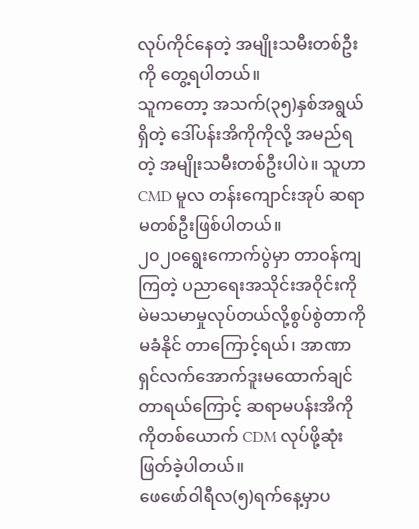လုပ်ကိုင်နေတဲ့ အမျိုးသမီးတစ်ဦးကို တွေ့ရပါတယ်။
သူကတော့ အသက်(၃၅)နှစ်အရွယ်ရှိတဲ့ ဒေါ်ပန်းအိကိုကိုလို့ အမည်ရတဲ့ အမျိုးသမီးတစ်ဦးပါပဲ။ သူဟာ CMD မူလ တန်းကျောင်းအုပ် ဆရာမတစ်ဦးဖြစ်ပါတယ်။
၂၀၂၀ရွေးကောက်ပွဲမှာ တာဝန်ကျကြတဲ့ ပညာရေးအသိုင်းအဝိုင်းကို မဲမသမာမှုလုပ်တယ်လို့စွပ်စွဲတာကို မခံနိုင် တာကြောင့်ရယ်၊ အာဏာရှင်လက်အောက်ဒူးမထောက်ချင်တာရယ်ကြောင့် ဆရာမပန်းအိကိုကိုတစ်ယောက် CDM လုပ်ဖို့ဆုံးဖြတ်ခဲ့ပါတယ်။
ဖေဖော်ဝါရီလ(၅)ရက်နေ့မှာပ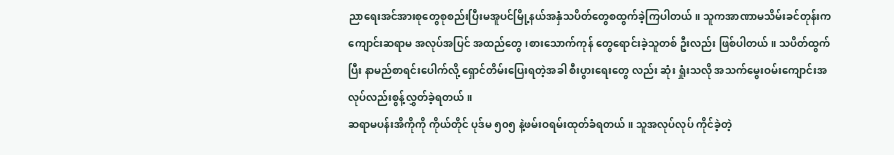ညာရေးအင်အားစုတွေစုစည်းပြီးမအူပင်မြို့နယ်အနှံသပိတ်တွေစထွက်ခဲ့ကြပါတယ်။ သူကအာဏာမသိမ်းခင်တုန်းကကျောင်းဆရာမ အလုပ်အပြင် အထည်တွေ၊စားသောက်ကုန် တွေရောင်းခဲ့သူတစ် ဦးလည်း ဖြစ်ပါတယ်။ သပိတ်ထွက်ပြီး နာမည်စာရင်းပေါက်လို့ ရှောင်တိမ်းပြေးရတဲ့အခါ စီးပွားရေးတွေ လည်း ဆုံး ရှုံးသလို အသက်မွေးဝမ်းကျောင်းအလုပ်လည်းစွန့်လွှတ်ခဲ့ရတယ်။
ဆရာမပန်းအိကိုကို ကိုယ်တိုင် ပုဒ်မ ၅၀၅ နဲ့ဖမ်းဝရမ်းထုတ်ခံရတယ်။ သူအလုပ်လုပ် ကိုင်ခဲ့တဲ့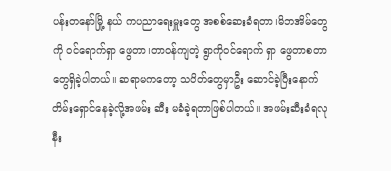ပန်းတနော်မြို့ နယ် ကပညာရေးမှူးတွေ အစစ်ဆေးခံရတာ၊မိဘအိမ်တွေကို ဝင်ရောက်ရှာ ဖွေတာ၊တာဝန်ကျတဲ့ ရွာကိုဝင်ရောက် ရှာ ဖွေတာစတာတွေရှိခဲ့ပါတယ်။ ဆရာမကတော့ သပိတ်တွေမှာဦး ဆောင်ခဲ့ပြီးနောက် တိမ်းရှောင်နေခဲ့လို့အဖမ်း ဆီး မခံခဲ့ရတာဖြစ်ပါတယ်။ အဖမ်းဆီးခံရလုနီး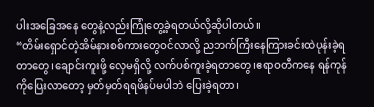ပါးအခြေအနေ တွေနဲ့လည်းကြုံတွေ့ခဲ့ရတယ်လို့ဆိုပါတယ်။
“တိမ်းရှောင်တဲ့အိမ်နားစစ်ကားတွေဝင်လာလို့ ညဘက်ကြီးနေကြားခင်းထဲပုန်းခဲ့ရတာတွေ၊ချောင်းကူးဖို့ လှေမရှိလို့ လက်ပစ်ကူးခဲ့ရတာတွေ၊ဧရာဝတီကနေ ရန်ကုန်ကိုပြေးလာတော့ မှတ်မှတ်ရရဖိနပ်မပါဘဲ ပြေးခဲ့ရတာ၊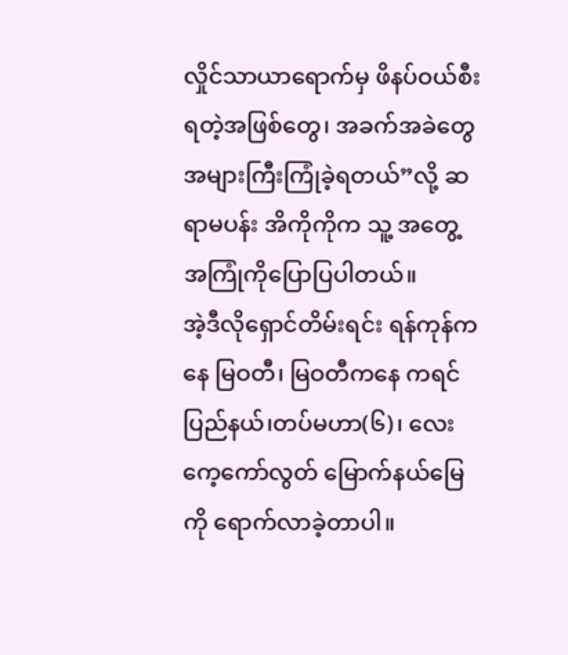လှိုင်သာယာရောက်မှ ဖိနပ်ဝယ်စီးရတဲ့အဖြစ်တွေ၊ အခက်အခဲတွေအများကြီးကြုံခဲ့ရတယ်”လို့ ဆရာမပန်း အိကိုကိုက သူ့ အတွေ့အကြုံကိုပြောပြပါတယ်။
အဲ့ဒီလိုရှောင်တိမ်းရင်း ရန်ကုန်ကနေ မြဝတီ၊ မြဝတီကနေ ကရင်ပြည်နယ်၊တပ်မဟာ(၆)၊ လေးကေ့ကော်လွတ် မြောက်နယ်မြေကို ရောက်လာခဲ့တာပါ။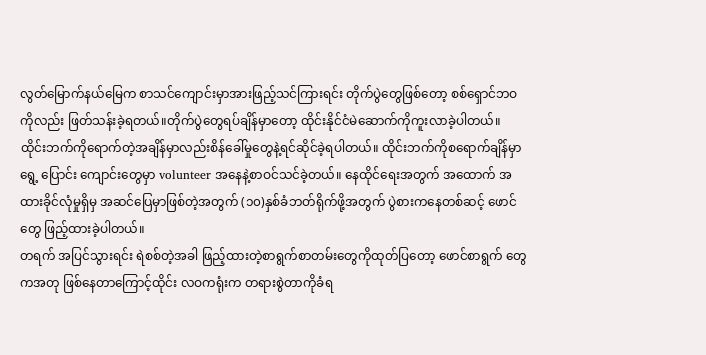လွတ်မြောက်နယ်မြေက စာသင်ကျောင်းမှာအားဖြည့်သင်ကြားရင်း တိုက်ပွဲတွေဖြစ်တော့ စစ်ရှောင်ဘဝကိုလည်း ဖြတ်သန်းခဲ့ရတယ်။တိုက်ပွဲတွေရပ်ချိန်မှာတော့ ထိုင်းနိုင်ငံမဲဆောက်ကိုကူးလာခဲ့ပါတယ်။
ထိုင်းဘက်ကိုရောက်တဲ့အချိန်မှာလည်းစိန်ခေါ်မှုတွေနဲ့ရင်ဆိုင်ခဲ့ရပါတယ်။ ထိုင်းဘက်ကိုစရောက်ချိန်မှာ ရွေ့ ပြောင်း ကျောင်းတွေမှာ volunteer အနေနဲ့စာဝင်သင်ခဲ့တယ်။ နေထိုင်ရေးအတွက် အထောက် အထားခိုင်လုံမှုရှိမှ အဆင်ပြေမှာဖြစ်တဲ့အတွက် (၁၀)နှစ်ခံဘတ်ရိုက်ဖို့အတွက် ပွဲစားကနေတစ်ဆင့် ဖောင်တွေ ဖြည့်ထားခဲ့ပါတယ်။
တရက် အပြင်သွားရင်း ရဲစစ်တဲ့အခါ ဖြည့်ထားတဲ့စာရွက်စာတမ်းတွေကိုထုတ်ပြတော့ ဖောင်စာရွက် တွေကအတု ဖြစ်နေတာကြောင့်ထိုင်း လဝကရုံးက တရားစွဲတာကိုခံရ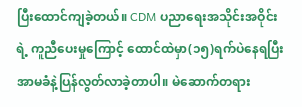ပြီးထောင်ကျခဲ့တယ်။ CDM ပညာရေးအသိုင်းအဝိုင်းရဲ့ ကူညီပေးမှုကြောင့် ထောင်ထဲမှာ(၁၅)ရက်ပဲနေရပြီး အာမခံနဲ့ပြန်လွတ်လာခဲ့တာပါ။ မဲဆောက်တရား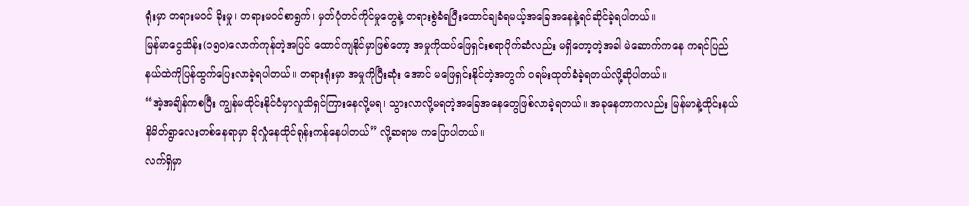ရုံးမှာ တရားမဝင် ခိုးမှု၊ တရားမဝင်စာရွက်၊ မှတ်ပုံတင်ကိုင်မှုတွေနဲ့ တရားစွဲခံရပြီးထောင်ချခံရမယ့်အခြေအနေနဲ့ရင်ဆိုင်ခဲ့ရပါတယ်။
မြန်မာငွေသိန်း(၁၅၀)လောက်ကုန်တဲ့အပြင် ထောင်ကျနိုင်မှာဖြစ်တော့ အမှုကိုထပ်ဖြေရှင်းစရာပိုက်ဆံလည်း မရှိတော့တဲ့အခါ မဲဆောက်ကနေ ကရင်ပြည်နယ်ထဲကိုပြန်ထွက်ပြေးလာခဲ့ရပါတယ်။ တရားရုံးမှာ အမှုကိုပြီးဆုံး အောင် မဖြေရှင်းနိုင်တဲ့အတွက် ဝရမ်းထုတ်ခံခဲ့ရတယ်လို့ဆိုပါတယ်။
“အဲ့အချိန်ကစပြီး ကျွန်မထိုင်းနိုင်ငံမှာလူသိရှင်ကြားနေလို့မရ၊ သွားလာလို့မရတဲ့အခြေအနေတွေဖြစ်လာခဲ့ရတယ်။ အခုနေတာကလည်း မြန်မာနဲ့ထိုင်းနယ်နိမိတ်ရွာလေးတစ်နေရာမှာ ခိုလှုံနေထိုင်ရုန်းကန်နေပါတယ်” လို့ဆရာမ ကပြောပါတယ်။
လက်ရှိမှာ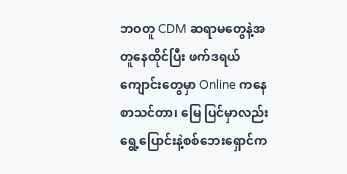ဘဝတူ CDM ဆရာမတွေနဲ့အတူနေထိုင်ပြီး ဖက်ဒရယ် ကျောင်းတွေမှာ Online ကနေစာသင်တာ၊ မြေ ပြင်မှာလည်းရွေ့ပြောင်းနဲ့စစ်ဘေးရှောင်က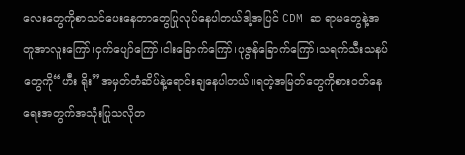လေးတွေကိုစာသင်ပေးနေတာတွေပြုလုပ်နေပါတယ်ဒါ့အပြင် CDM ဆ ရာမတွေနဲ့အတူအာလူးကြော်၊ငှက်ပျော်ကြော်၊ငါးခြောက်ကြော်၊ပုဇွန်ခြောက်ကြော်၊သရက်သီးသနပ်တွေကို“ဟီး ရိုး”အမှတ်တံဆိပ်နဲ့ရောင်းချနေပါတယ်။ရတဲ့အမြတ်တွေကိုစားဝတ်နေရေးအတွက်အသုံးပြုသလိုတ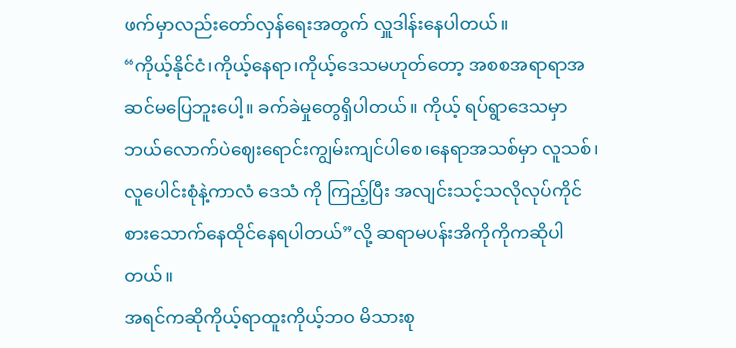ဖက်မှာလည်းတော်လှန်ရေးအတွက် လှူဒါန်းနေပါတယ်။
“ကိုယ့်နိုင်ငံ၊ကိုယ့်နေရာ၊ကိုယ့်ဒေသမဟုတ်တော့ အစစအရာရာအဆင်မပြေဘူးပေါ့။ ခက်ခဲမှုတွေရှိပါတယ်။ ကိုယ့် ရပ်ရွာဒေသမှာ ဘယ်လောက်ပဲဈေးရောင်းကျွမ်းကျင်ပါစေ၊နေရာအသစ်မှာ လူသစ်၊လူပေါင်းစုံနဲ့ကာလံ ဒေသံ ကို ကြည့်ပြီး အလျင်းသင့်သလိုလုပ်ကိုင် စားသောက်နေထိုင်နေရပါတယ်”လို့ ဆရာမပန်းအိကိုကိုကဆိုပါတယ်။
အရင်ကဆိုကိုယ့်ရာထူးကိုယ့်ဘဝ မိသားစု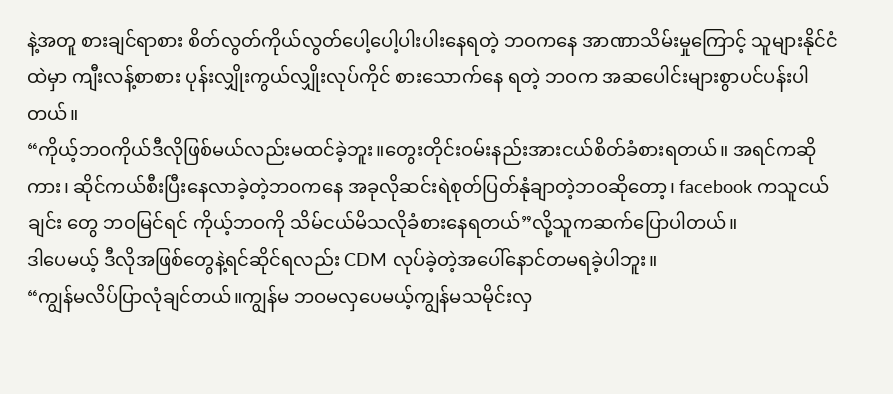နဲ့အတူ စားချင်ရာစား စိတ်လွတ်ကိုယ်လွတ်ပေါ့ပေါ့ပါးပါးနေရတဲ့ ဘဝကနေ အာဏာသိမ်းမှုကြောင့် သူများနိုင်ငံထဲမှာ ကျီးလန့်စာစား ပုန်းလျှိုးကွယ်လျှိုးလုပ်ကိုင် စားသောက်နေ ရတဲ့ ဘဝက အဆပေါင်းများစွာပင်ပန်းပါတယ်။
“ကိုယ့်ဘဝကိုယ်ဒီလိုဖြစ်မယ်လည်းမထင်ခဲ့ဘူး။တွေးတိုင်းဝမ်းနည်းအားငယ်စိတ်ခံစားရတယ်။ အရင်ကဆို ကား၊ ဆိုင်ကယ်စီးပြီးနေလာခဲ့တဲ့ဘဝကနေ အခုလိုဆင်းရဲစုတ်ပြတ်နုံချာတဲ့ဘဝဆိုတော့၊ facebook ကသူငယ်ချင်း တွေ ဘဝမြင်ရင် ကိုယ့်ဘဝကို သိမ်ငယ်မိသလိုခံစားနေရတယ်”လို့သူကဆက်ပြောပါတယ်။
ဒါပေမယ့် ဒီလိုအဖြစ်တွေနဲ့ရင်ဆိုင်ရလည်း CDM လုပ်ခဲ့တဲ့အပေါ်နောင်တမရခဲ့ပါဘူး။
“ကျွန်မလိပ်ပြာလုံချင်တယ်။ကျွန်မ ဘဝမလှပေမယ့်ကျွန်မသမိုင်းလှ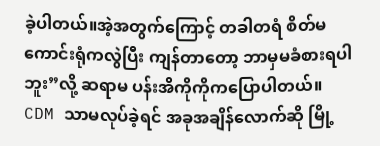ခဲ့ပါတယ်။အဲ့အတွက်ကြောင့် တခါတရံ စိတ်မကောင်းရုံကလွဲပြီး ကျန်တာတော့ ဘာမှမခံစားရပါဘူး”လို့ ဆရာမ ပန်းအိကိုကိုကပြောပါတယ်။
CDM သာမလုပ်ခဲ့ရင် အခုအချိန်လောက်ဆို မြို့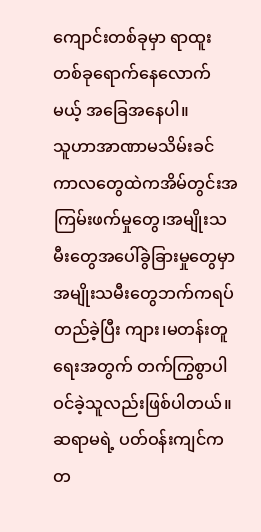ကျောင်းတစ်ခုမှာ ရာထူးတစ်ခုရောက်နေလောက်မယ့် အခြေအနေပါ။
သူဟာအာဏာမသိမ်းခင်ကာလတွေထဲကအိမ်တွင်းအကြမ်းဖက်မှုတွေ၊အမျိုးသမီးတွေအပေါ်ခွဲခြားမှုတွေမှာအမျိုးသမီးတွေဘက်ကရပ်တည်ခဲ့ပြီး ကျား၊မတန်းတူရေးအတွက် တက်ကြွစွာပါဝင်ခဲ့သူလည်းဖြစ်ပါတယ်။ဆရာမရဲ့ ပတ်ဝန်းကျင်က တ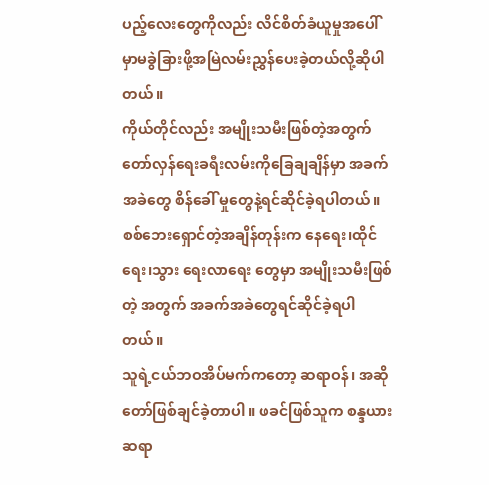ပည့်လေးတွေကိုလည်း လိင်စိတ်ခံယူမှုအပေါ်မှာမခွဲခြားဖို့အမြဲလမ်းညွှန်ပေးခဲ့တယ်လို့ဆိုပါ တယ်။
ကိုယ်တိုင်လည်း အမျိုးသမီးဖြစ်တဲ့အတွက် တော်လှန်ရေးခရီးလမ်းကိုခြေချချိန်မှာ အခက် အခဲတွေ စိန်ခေါ် မှုတွေနဲ့ရင်ဆိုင်ခဲ့ရပါတယ်။ စစ်ဘေးရှောင်တဲ့အချိန်တုန်းက နေရေး၊ထိုင်ရေး၊သွား ရေးလာရေး တွေမှာ အမျိုးသမီးဖြစ်တဲ့ အတွက် အခက်အခဲတွေရင်ဆိုင်ခဲ့ရပါတယ်။
သူရဲ့ငယ်ဘဝအိပ်မက်ကတော့ ဆရာဝန်၊ အဆိုတော်ဖြစ်ချင်ခဲ့တာပါ။ ဖခင်ဖြစ်သူက စန္ဒယား ဆရာ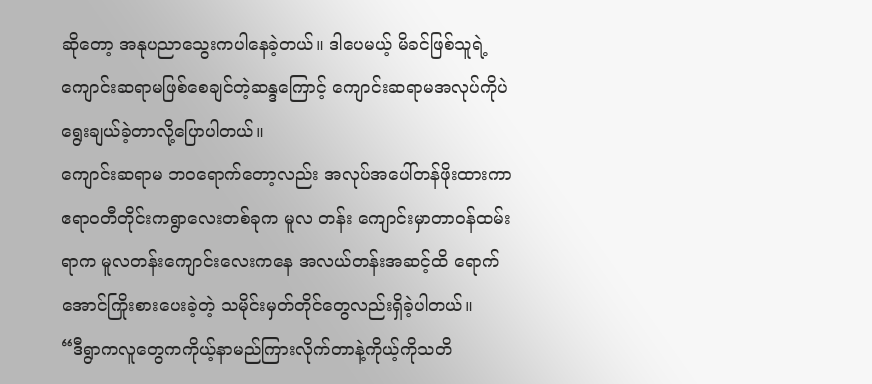ဆိုတော့ အနုပညာသွေးကပါနေခဲ့တယ်။ ဒါပေမယ့် မိခင်ဖြစ်သူရဲ့ကျောင်းဆရာမဖြစ်စေချင်တဲ့ဆန္ဒကြောင့် ကျောင်းဆရာမအလုပ်ကိုပဲ ရွေးချယ်ခဲ့တာလို့ပြောပါတယ်။
ကျောင်းဆရာမ ဘဝရောက်တော့လည်း အလုပ်အပေါ်တန်ဖိုးထားကာ ဧရာဝတီတိုင်းကရွာလေးတစ်ခုက မူလ တန်း ကျောင်းမှာတာဝန်ထမ်းရာက မူလတန်းကျောင်းလေးကနေ အလယ်တန်းအဆင့်ထိ ရောက်အောင်ကြိုးစားပေးခဲ့တဲ့ သမိုင်းမှတ်တိုင်တွေလည်းရှိခဲ့ပါတယ်။
“ဒီရွာကလူတွေကကိုယ့်နာမည်ကြားလိုက်တာနဲ့ကိုယ့်ကိုသတိ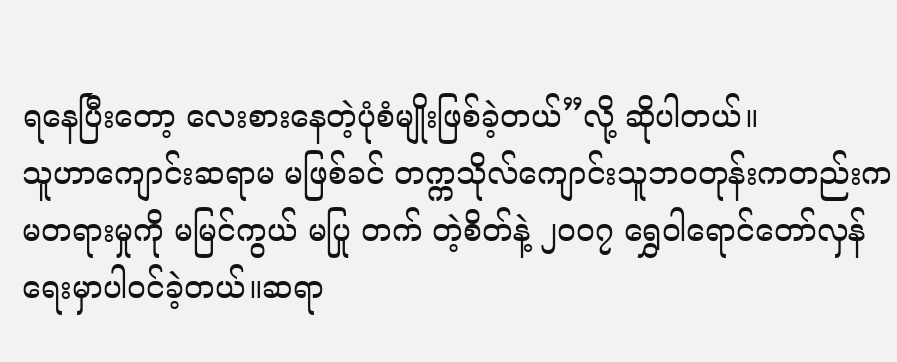ရနေပြီးတော့ လေးစားနေတဲ့ပုံစံမျိုးဖြစ်ခဲ့တယ်”လို့ ဆိုပါတယ်။
သူဟာကျောင်းဆရာမ မဖြစ်ခင် တက္ကသိုလ်ကျောင်းသူဘဝတုန်းကတည်းက မတရားမှုကို မမြင်ကွယ် မပြု တက် တဲ့စိတ်နဲ့ ၂၀၀၇ ရွှေဝါရောင်တော်လှန်ရေးမှာပါဝင်ခဲ့တယ်။ဆရာ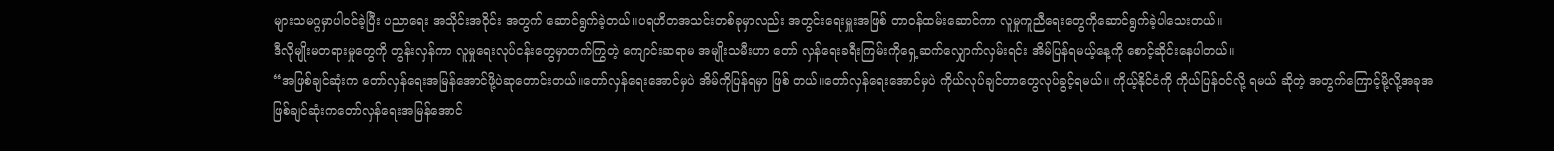များသမဂ္ဂမှာပါဝင်ခဲ့ပြီး ပညာရေး အသိုင်းအဝိုင်း အတွက် ဆောင်ရွက်ခဲ့တယ်။ပရဟိတအသင်းတစ်ခုမှာလည်း အတွင်းရေးမှူးအဖြစ် တာဝန်ထမ်းဆောင်ကာ လူမှုကူညီရေးတွေကိုဆောင်ရွက်ခဲ့ပါသေးတယ်။
ဒီလိုမျိုးမတရားမှုတွေကို တွန်းလှန်ကာ လူမှုရေးလုပ်ငန်းတွေမှာတက်ကြွတဲ့ ကျောင်းဆရာမ အမျိုးသမီးဟာ တော် လှန်ရေးခရီးကြမ်းကိုရှေ့ဆက်လျှောက်လှမ်းရင်း အိမ်ပြန်ရမယ့်နေ့ကို စောင့်ဆိုင်းနေပါတယ်။
“အဖြစ်ချင်ဆုံးက တော်လှန်ရေးအမြန်အောင်ဖို့ပဲဆုတောင်းတယ်။တော်လှန်ရေးအောင်မှပဲ အိမ်ကိုပြန်ရမှာ ဖြစ် တယ်။တော်လှန်ရေးအောင်မှပဲ ကိုယ်လုပ်ချင်တာတွေလုပ်ခွင့်ရမယ်။ ကိုယ့်နိုင်ငံကို ကိုယ်ပြန်ဝင်လို့ ရမယ် ဆိုတဲ့ အတွက်ကြောင့်မို့လို့အခုအဖြစ်ချင်ဆုံးကတော်လှန်ရေးအမြန်အောင်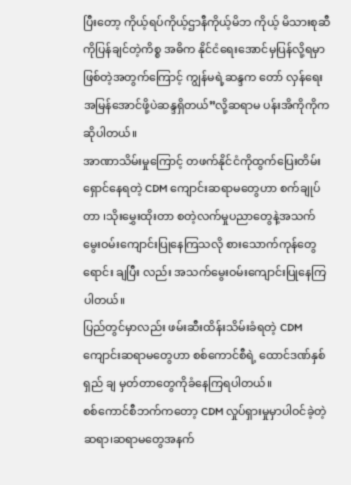ပြီးတော့ ကိုယ့်ရပ်ကိုယ့်ဌာနီကိုယ့်မိဘ ကိုယ့် မိသားစုဆီကိုပြန်ချင်တဲ့ကိစ္စ အဓိက နိုင်ငံရေးအောင်မှပြန်လို့ရမှာဖြစ်တဲ့အတွက်ကြောင့် ကျွန်မရဲ့ဆန္ဒက တော် လှန်ရေးအမြန်အောင်ဖို့ပဲဆန္ဒရှိတယ်”လို့ဆရာမ ပန်းအိကိုကိုက ဆိုပါတယ်။
အာဏာသိမ်းမှုကြောင့် တဖက်နိုင်ငံကိုထွက်ပြေးတိမ်းရှောင်နေရတဲ့ CDM ကျောင်းဆရာမတွေဟာ စက်ချုပ် တာ ၊သိုးမွှေးထိုးတာ စတဲ့လက်မှုပညာတွေနဲ့အသက်မွေးဝမ်းကျောင်းပြုနေကြသလို စားသောက်ကုန်တွေ ရောင်း ချပြီး လည်း အသက်မွေးဝမ်းကျောင်းပြုနေကြပါတယ်။
ပြည်တွင်မှာလည်း ဖမ်းဆီးထိန်းသိမ်းခံရတဲ့ CDM ကျောင်းဆရာမတွေဟာ စစ်ကောင်စီရဲ့ ထောင်ဒဏ်နှစ်ရှည် ချ မှတ်တာတွေကိုခံနေကြရပါတယ်။
စစ်ကောင်စီဘက်ကတော့ CDM လှုပ်ရှားမှုမှာပါဝင်ခဲ့တဲ့ ဆရာ၊ဆရာမတွေအနက်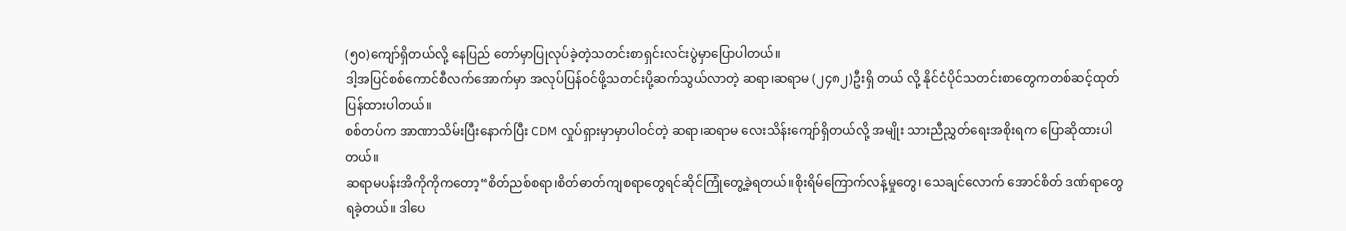(၅၀)ကျော်ရှိတယ်လို့ နေပြည် တော်မှာပြုလုပ်ခဲ့တဲ့သတင်းစာရှင်းလင်းပွဲမှာပြောပါတယ်။
ဒါ့အပြင်စစ်ကောင်စီလက်အောက်မှာ အလုပ်ပြန်ဝင်ဖို့သတင်းပို့ဆက်သွယ်လာတဲ့ ဆရာ၊ဆရာမ (၂၄၈၂)ဦးရှိ တယ် လို့ နိုင်ငံပိုင်သတင်းစာတွေကတစ်ဆင့်ထုတ်ပြန်ထားပါတယ်။
စစ်တပ်က အာဏာသိမ်းပြီးနောက်ပြီး CDM လှုပ်ရှားမှာမှာပါဝင်တဲ့ ဆရာ၊ဆရာမ လေးသိန်းကျော်ရှိတယ်လို့ အမျိုး သားညီညွှတ်ရေးအစိုးရက ပြောဆိုထားပါတယ်။
ဆရာမပန်းအိကိုကိုကတော့“စိတ်ညစ်စရာ၊စိတ်ဓာတ်ကျစရာတွေရင်ဆိုင်ကြုံတွေ့ခဲ့ရတယ်။စိုးရိမ်ကြောက်လန့်မှုတွေ၊ သေချင်လောက် အောင်စိတ် ဒဏ်ရာတွေရခဲ့တယ်။ ဒါပေ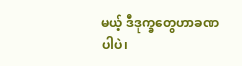မယ့် ဒီဒုက္ခတွေဟာခဏပါပဲ၊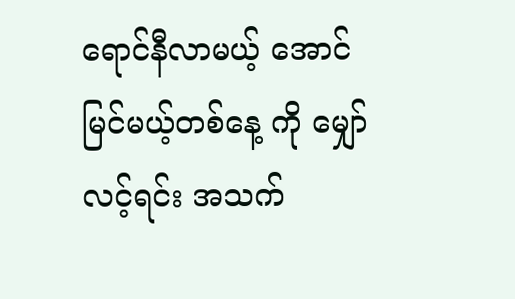ရောင်နီလာမယ့် အောင် မြင်မယ့်တစ်နေ့ ကို မျှော်လင့်ရင်း အသက်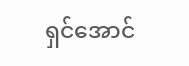ရှင်အောင်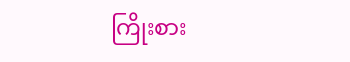ကြိုးစား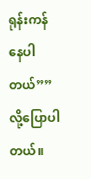ရုန်းကန်နေပါတယ်””လို့ပြောပါတယ်။